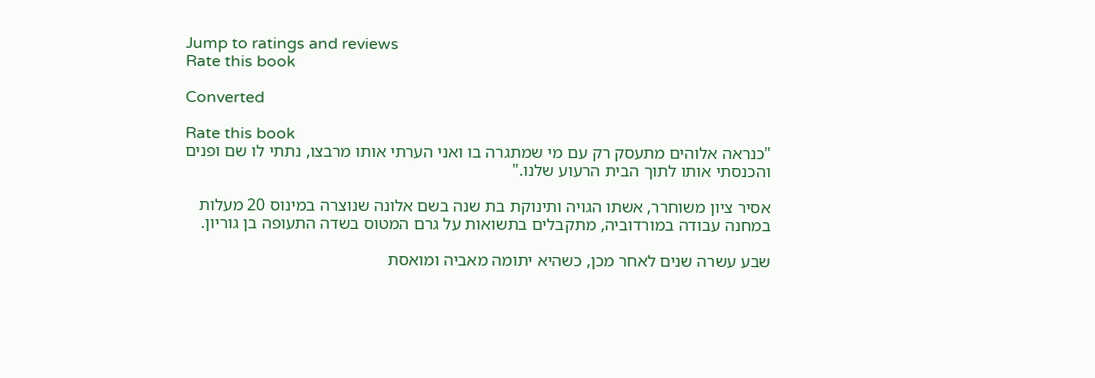Jump to ratings and reviews
Rate this book

Converted

Rate this book
"כנראה אלוהים מתעסק רק עם מי שמתגרה בו ואני הערתי אותו מרבצו, נתתי לו שם ופנים והכנסתי אותו לתוך הבית הרעוע שלנו."

אסיר ציון משוחרר, אשתו הגויה ותינוקת בת שנה בשם אלונה שנוצרה במינוס 20 מעלות במחנה עבודה במורדוביה, מתקבלים בתשואות על גרם המטוס בשדה התעופה בן גוריון.

שבע עשרה שנים לאחר מכן, כשהיא יתומה מאביה ומואסת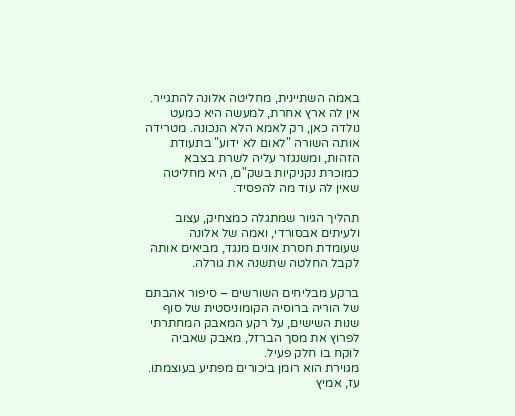באמה השתיינית, מחליטה אלונה להתגייר. אין לה ארץ אחרת, למעשה היא כמעט נולדה כאן, רק לאמא הלא הנכונה. מטרידה אותה השורה "לאום לא ידוע" בתעודת הזהות, ומשנגזר עליה לשרת בצבא כמוכרת נקניקיות בשק"ם, היא מחליטה שאין לה עוד מה להפסיד.

תהליך הגיור שמתגלה כמצחיק, עצוב ולעיתים אבסורדי, ואמה של אלונה שעומדת חסרת אונים מנגד, מביאים אותה לקבל החלטה שתשנה את גורלה.

ברקע מבליחים השורשים – סיפור אהבתם של הוריה ברוסיה הקומוניסטית של סוף שנות השישים, על רקע המאבק המחתרתי לפרוץ את מסך הברזל, מאבק שאביה לוקח בו חלק פעיל.
מגוירת הוא רומן ביכורים מפתיע בעוצמתו. עז, אמיץ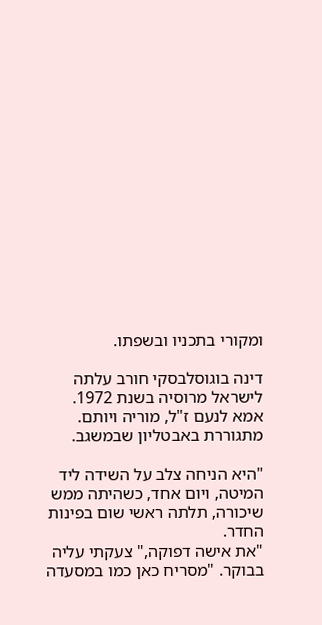ומקורי בתכניו ובשפתו.

דינה בוגוסלבסקי חורב עלתה לישראל מרוסיה בשנת 1972. אמא לנעם ז"ל, מוריה ויותם. מתגוררת באבטליון שבמשגב.

"היא הניחה צלב על השידה ליד המיטה, ויום אחד, כשהיתה ממש שיכורה, תלתה ראשי שום בפינות החדר.
"את אישה דפוקה," צעקתי עליה בבוקר. "מסריח כאן כמו במסעדה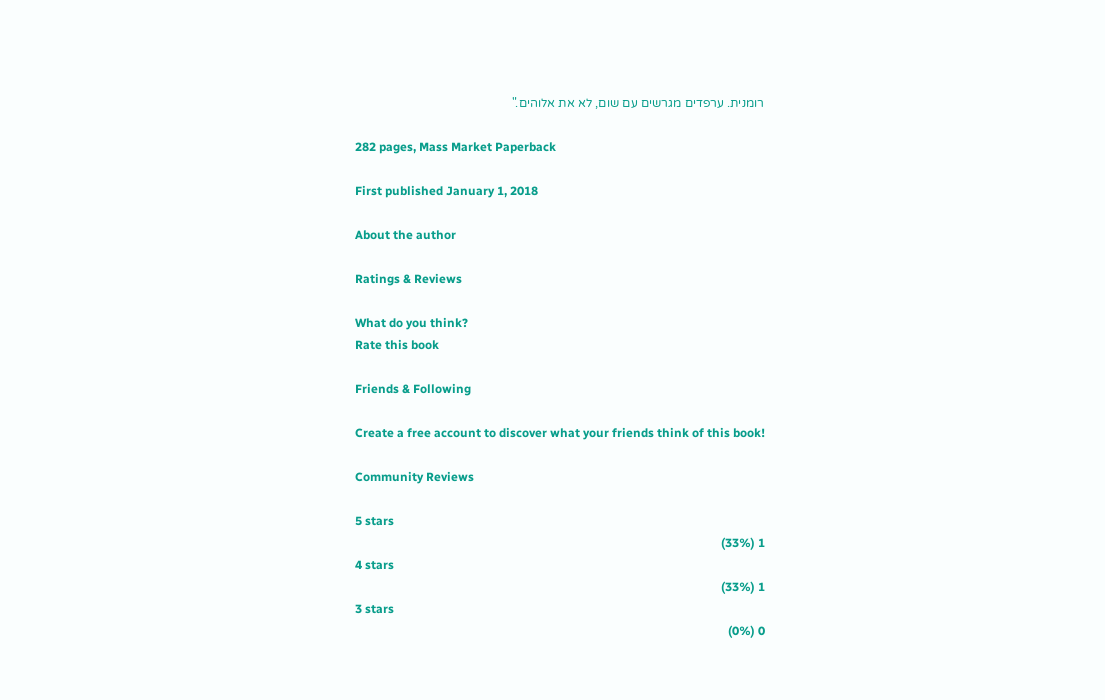רומנית. ערפדים מגרשים עם שום, לא את אלוהים."

282 pages, Mass Market Paperback

First published January 1, 2018

About the author

Ratings & Reviews

What do you think?
Rate this book

Friends & Following

Create a free account to discover what your friends think of this book!

Community Reviews

5 stars
1 (33%)
4 stars
1 (33%)
3 stars
0 (0%)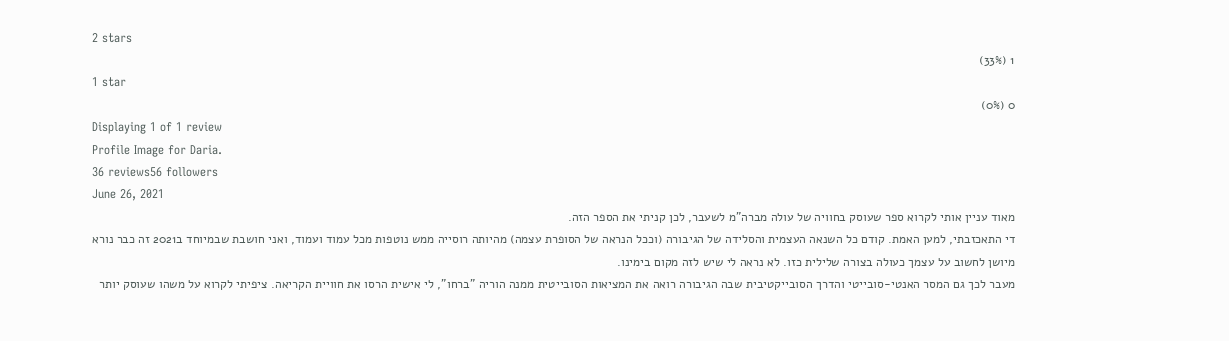2 stars
1 (33%)
1 star
0 (0%)
Displaying 1 of 1 review
Profile Image for Daria.
36 reviews56 followers
June 26, 2021
מאוד עניין אותי לקרוא ספר שעוסק בחוויה של עולה מברה"מ לשעבר, לכן קניתי את הספר הזה.
די התאכזבתי, למען האמת. קודם כל השנאה העצמית והסלידה של הגיבורה (וככל הנראה של הסופרת עצמה) מהיותה רוסייה ממש נוטפות מכל עמוד ועמוד, ואני חושבת שבמיוחד ב2021 זה כבר נורא מיושן לחשוב על עצמך כעולה בצורה שלילית כזו. לא נראה לי שיש לזה מקום בימינו.
מעבר לכך גם המסר האנטי-סובייטי והדרך הסובייקטיבית שבה הגיבורה רואה את המציאות הסובייטית ממנה הוריה "ברחו", לי אישית הרסו את חוויית הקריאה. ציפיתי לקרוא על משהו שעוסק יותר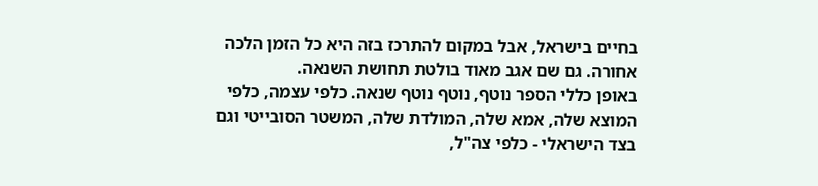בחיים בישראל, אבל במקום להתרכז בזה היא כל הזמן הלכה אחורה. גם שם אגב מאוד בולטת תחושת השנאה.
באופן כללי הספר נוטף, נוטף נוטף שנאה. כלפי עצמה, כלפי המוצא שלה, אמא שלה, המולדת שלה, המשטר הסובייטי וגם בצד הישראלי - כלפי צה"ל,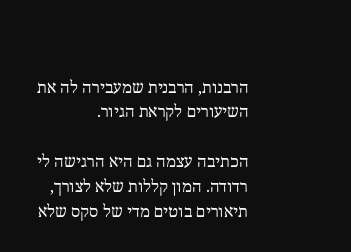הרבנות, הרבנית שמעבירה לה את השיעורים לקראת הגיור.

הכתיבה עצמה גם היא הרגישה לי רדודה. המון קללות שלא לצורך, תיאורים בוטים מדי של סקס שלא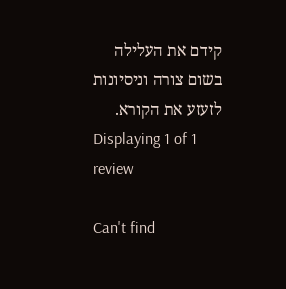קידם את העלילה בשום צורה וניסיונות לזעזע את הקורא.
Displaying 1 of 1 review

Can't find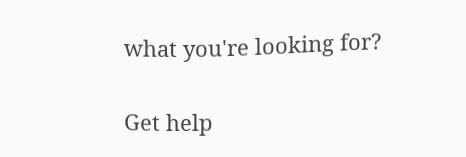what you're looking for?

Get help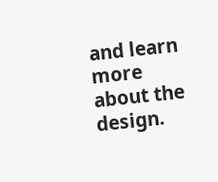and learn more about the design.